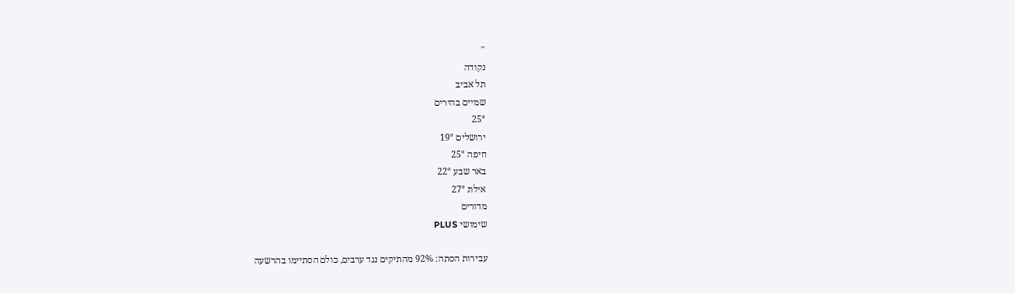''
נקודה
תל אביב
שמיים בהירים
25°
ירושלים 19°
חיפה 25°
באר שבע 22°
אילת 27°
מדורים
שימושי PLUS

עבירות הסתה: 92% מהתיקים נגד ערבים, כולם הסתיימו בהרשעה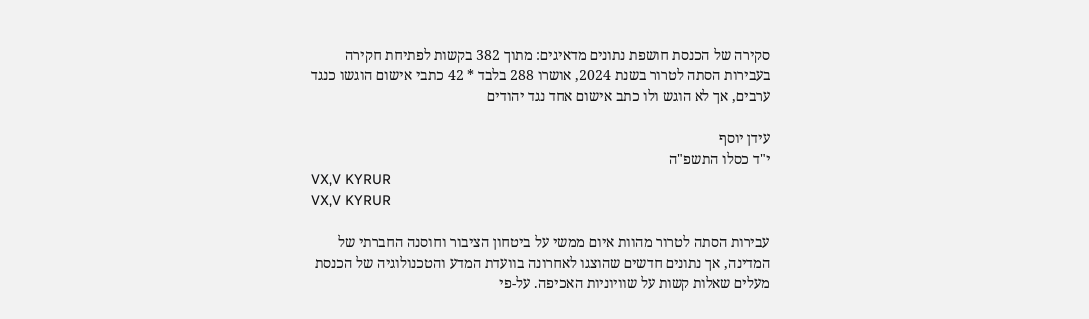סקירה של הכנסת חושפת נתונים מדאיגים: מתוך 382 בקשות לפתיחת חקירה בעבירות הסתה לטרור בשנת 2024, אושרו 288 בלבד * 42 כתבי אישום הוגשו כנגד ערבים, אך לא הוגש ולו כתב אישום אחד נגד יהודים

עידן יוסף
י"ד כסלו התשפ"ה
VX,V KYRUR
VX,V KYRUR

עבירות הסתה לטרור מהוות איום ממשי על ביטחון הציבור וחוסנה החברתי של המדינה, אך נתונים חדשים שהוצגו לאחרונה בוועדת המדע והטכנולוגיה של הכנסת מעלים שאלות קשות על שוויוניות האכיפה. על-פי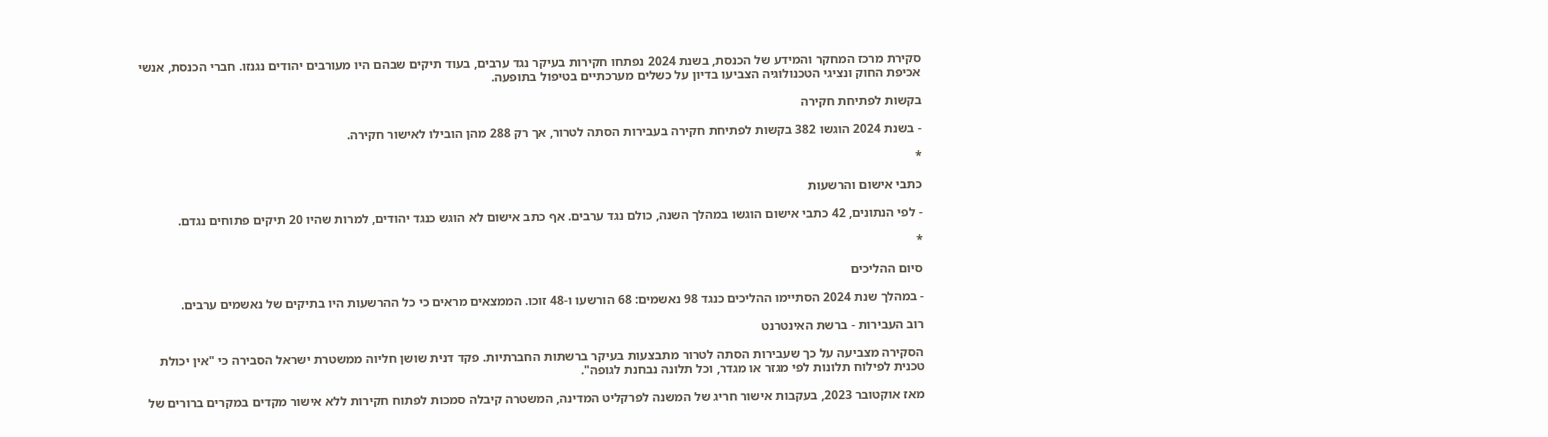סקירת מרכז המחקר והמידע של הכנסת, בשנת 2024 נפתחו חקירות בעיקר נגד ערבים, בעוד תיקים שבהם היו מעורבים יהודים נגנזו. חברי הכנסת, אנשי אכיפת החוק ונציגי הטכנולוגיה הצביעו בדיון על כשלים מערכתיים בטיפול בתופעה.

בקשות לפתיחת חקירה

- בשנת 2024 הוגשו 382 בקשות לפתיחת חקירה בעבירות הסתה לטרור, אך רק 288 מהן הובילו לאישור חקירה.

*

כתבי אישום והרשעות

- לפי הנתונים, 42 כתבי אישום הוגשו במהלך השנה, כולם נגד ערבים. אף כתב אישום לא הוגש כנגד יהודים, למרות שהיו 20 תיקים פתוחים נגדם.

*

סיום ההליכים

- במהלך שנת 2024 הסתיימו ההליכים כנגד 98 נאשמים: 68 הורשעו ו-48 זוכו. הממצאים מראים כי כל ההרשעות היו בתיקים של נאשמים ערבים.

רוב העבירות - ברשת האינטרנט

הסקירה מצביעה על כך שעבירות הסתה לטרור מתבצעות בעיקר ברשתות החברתיות. פקד דנית שושן חליוה ממשטרת ישראל הסבירה כי "אין יכולת טכנית לפילוח תלונות לפי מגזר או מגדר, וכל תלונה נבחנת לגופה".

מאז אוקטובר 2023, בעקבות אישור חריג של המשנה לפרקליט המדינה, המשטרה קיבלה סמכות לפתוח חקירות ללא אישור מקדים במקרים ברורים של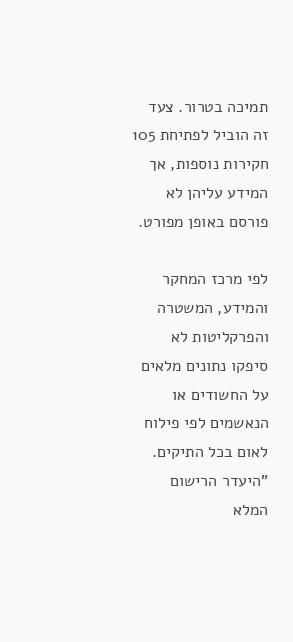תמיכה בטרור. צעד זה הוביל לפתיחת 105 חקירות נוספות, אך המידע עליהן לא פורסם באופן מפורט.

לפי מרכז המחקר והמידע, המשטרה והפרקליטות לא סיפקו נתונים מלאים על החשודים או הנאשמים לפי פילוח לאום בכל התיקים. "היעדר הרישום המלא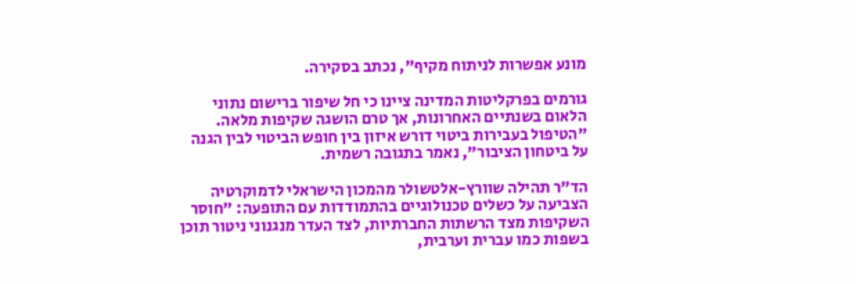מונע אפשרות לניתוח מקיף", נכתב בסקירה.

גורמים בפרקליטות המדינה ציינו כי חל שיפור ברישום נתוני הלאום בשנתיים האחרונות, אך טרם הושגה שקיפות מלאה. "הטיפול בעבירות ביטוי דורש איזון בין חופש הביטוי לבין הגנה על ביטחון הציבור", נאמר בתגובה רשמית.

הד"ר תהילה שוורץ-אלטשולר מהמכון הישראלי לדמוקרטיה הצביעה על כשלים טכנולוגיים בהתמודדות עם התופעה: "חוסר השקיפות מצד הרשתות החברתיות, לצד העדר מנגנוני ניטור תוכן בשפות כמו עברית וערבית,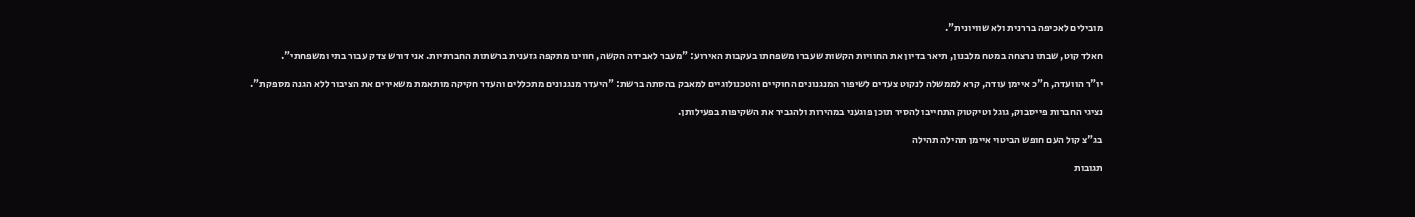מובילים לאכיפה בררנית ולא שוויונית".

חאלד קוט, שבתו נרצחה במטח מלבנון, תיאר בדיון את החוויות הקשות שעברו משפחתו בעקבות האירוע: "מעבר לאבידה הקשה, חווינו מתקפה גזענית ברשתות החברתיות. אני דורש צדק עבור בתי ומשפחתי".

יו"ר הוועדה, ח"כ איימן עודה, קרא לממשלה לנקוט צעדים לשיפור המנגנונים החוקיים והטכנולוגיים למאבק בהסתה ברשת: "היעדר מנגנונים מתכללים והעדר חקיקה מותאמת משאירים את הציבור ללא הגנה מספקת".

נציגי החברות פייסבוק, גוגל וטיקטוק התחייבו להסיר תוכן פוגעני במהירות ולהגביר את השקיפות בפעילותן.

בג"צ קול העם חופש הביטוי איימן תהילה תהילה

תגובות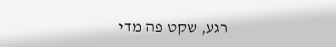רגע, שקט פה מדי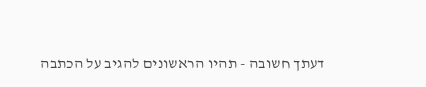דעתך חשובה - תהיו הראשונים להגיב על הכתבה